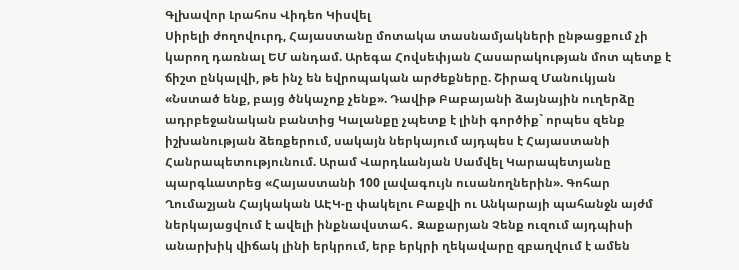Գլխավոր Լրահոս Վիդեո Կիսվել
Սիրելի ժողովուրդ, Հայաստանը մոտակա տասնամյակների ընթացքում չի կարող դառնալ ԵՄ անդամ. Արեգա Հովսեփյան Հասարակության մոտ պետք է ճիշտ ընկալվի, թե ինչ են եվրոպական արժեքները. Շիրազ Մանուկյան «Նստած ենք, բայց ծնկաչոք չենք». Դավիթ Բաբայանի ձայնային ուղերձը ադրբեջանական բանտից Կալանքը չպետք է լինի գործիք` որպես զենք իշխանության ձեռքերում, սակայն ներկայում այդպես է Հայաստանի Հանրապետությունում. Արամ Վարդևանյան Սամվել Կարապետյանը պարգևատրեց «Հայաստանի 100 լավագույն ուսանողներին». Գոհար Ղումաշյան Հայկական ԱԷԿ-ը փակելու Բաքվի ու Անկարայի պահանջն այժմ ներկայացվում է ավելի ինքնավստահ․ Զաքարյան Չենք ուզում այդպիսի անարխիկ վիճակ լինի երկրում, երբ երկրի ղեկավարը զբաղվում է ամեն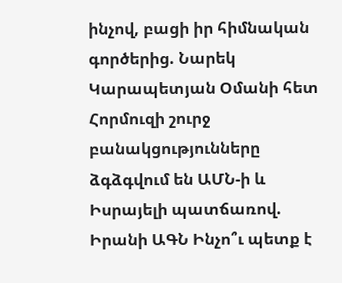ինչով, բացի իր հիմնական գործերից. Նարեկ Կարապետյան Օմանի հետ Հորմուզի շուրջ բանակցությունները ձգձգվում են ԱՄՆ-ի և Իսրայելի պատճառով. Իրանի ԱԳՆ Ինչո՞ւ պետք է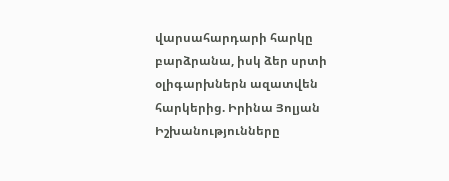վարսահարդարի հարկը բարձրանա, իսկ ձեր սրտի օլիգարխներն ազատվեն հարկերից. Իրինա Յոլյան Իշխանությունները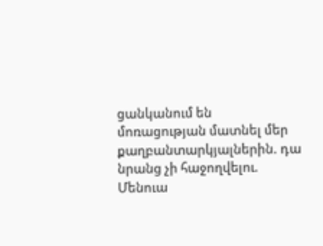ցանկանում են մոռացության մատնել մեր քաղբանտարկյալներին. դա նրանց չի հաջողվելու. Մենուա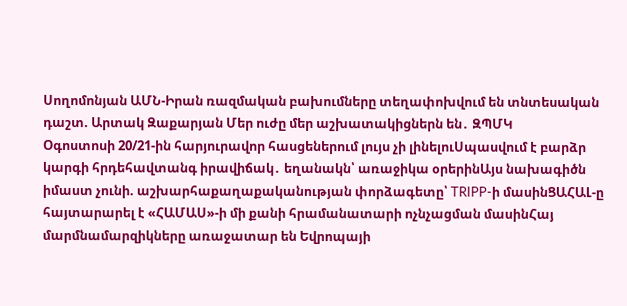Սողոմոնյան ԱՄՆ-Իրան ռազմական բախումները տեղափոխվում են տնտեսական դաշտ. Արտակ Զաքարյան Մեր ուժը մեր աշխատակիցներն են․ ԶՊՄԿ
Օգոստոսի 20/21-ին հարյուրավոր հասցեներում լույս չի լինելուՍպասվում է բարձր կարգի հրդեհավտանգ իրավիճակ․ եղանակն՝ առաջիկա օրերինԱյս նախագիծն իմաստ չունի. աշխարհաքաղաքականության փորձագետը՝ TRIPP-ի մասինՑԱՀԱԼ-ը հայտարարել է «ՀԱՄԱՍ»-ի մի քանի հրամանատարի ոչնչացման մասինՀայ մարմնամարզիկները առաջատար են Եվրոպայի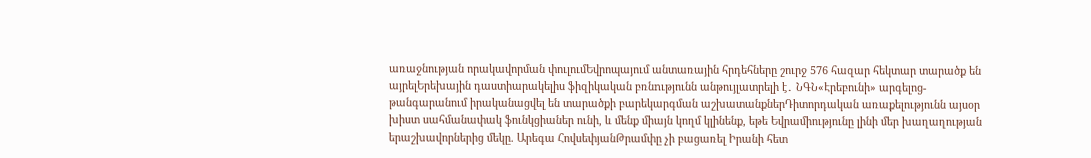առաջնության որակավորման փուլումԵվրոպայում անտառային հրդեհները շուրջ 576 հազար հեկտար տարածք են այրելԵրեխային դաստիարակելիս ֆիզիկական բռնnւթյունն անթույլատրելի է․ ՆԳՆ«Էրեբունի» արգելոց-թանգարանում իրականացվել են տարածքի բարեկարգման աշխատանքներԴիտորդական առաքելությունն այսօր խիստ սահմանափակ ֆունկցիաներ ունի, և մենք միայն կողմ կլինենք, եթե Եվրամիությունը լինի մեր խաղաղության երաշխավորներից մեկը. Արեգա ՀովսեփյանԹրամփը չի բացառել Իրանի հետ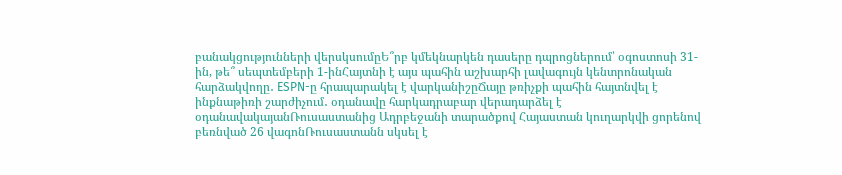բանակցությունների վերսկսումըԵ՞րբ կմեկնարկեն դասերը դպրոցներում՝ օգոստոսի 31-ին, թե՞ սեպտեմբերի 1-ինՀայտնի է այս պահին աշխարհի լավագույն կենտրոնական հարձակվողը․ ESPN-ը հրապարակել է վարկանիշըՃայը թռիչքի պահին հայտնվել է ինքնաթիռի շարժիչում․ օդանավը հարկադրաբար վերադարձել է օդանավակայանՌուսաստանից Ադրբեջանի տարածքով Հայաստան կուղարկվի ցորենով բեռնված 26 վագոնՌուսաստանն սկսել է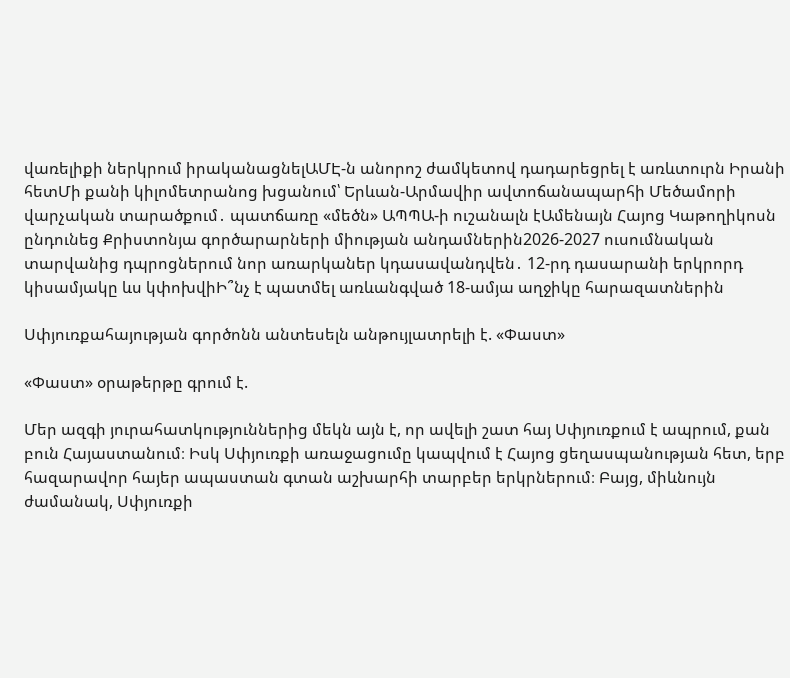վառելիքի ներկրում իրականացնելԱՄԷ-ն անորոշ ժամկետով դադարեցրել է առևտուրն Իրանի հետՄի քանի կիլոմետրանոց խցանում՝ Երևան-Արմավիր ավտոճանապարհի Մեծամորի վարչական տարածքում․ պատճառը «մեծն» ԱՊՊԱ-ի ուշանալն էԱմենայն Հայոց Կաթողիկոսն ընդունեց Քրիստոնյա գործարարների միության անդամներին2026-2027 ուսումնական տարվանից դպրոցներում նոր առարկաներ կդասավանդվեն․ 12-րդ դասարանի երկրորդ կիսամյակը ևս կփոխվիԻ՞նչ է պատմել առևանգված 18-ամյա աղջիկը հարազատներին

Սփյուռքահայության գործոնն անտեսելն անթույլատրելի է. «Փաստ»

«Փաստ» օրաթերթը գրում է.

Մեր ազգի յուրահատկություններից մեկն այն է, որ ավելի շատ հայ Սփյուռքում է ապրում, քան բուն Հայաստանում։ Իսկ Սփյուռքի առաջացումը կապվում է Հայոց ցեղասպանության հետ, երբ հազարավոր հայեր ապաստան գտան աշխարհի տարբեր երկրներում։ Բայց, միևնույն ժամանակ, Սփյուռքի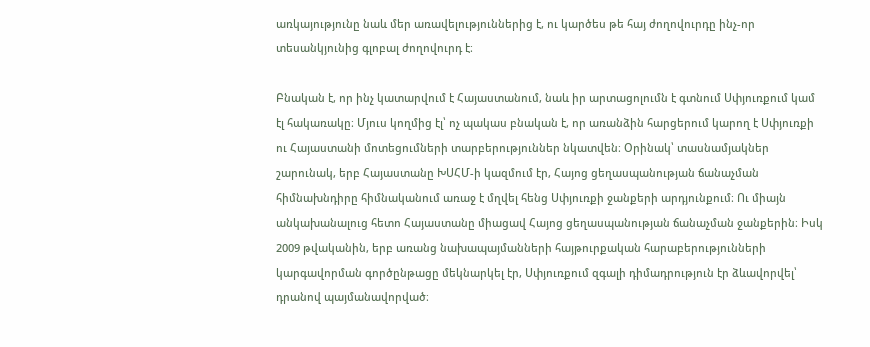առկայությունը նաև մեր առավելություններից է, ու կարծես թե հայ ժողովուրդը ինչ-որ տեսանկյունից գլոբալ ժողովուրդ է։

Բնական է, որ ինչ կատարվում է Հայաստանում, նաև իր արտացոլումն է գտնում Սփյուռքում կամ էլ հակառակը։ Մյուս կողմից էլ՝ ոչ պակաս բնական է, որ առանձին հարցերում կարող է Սփյուռքի ու Հայաստանի մոտեցումների տարբերություններ նկատվեն։ Օրինակ՝ տասնամյակներ շարունակ, երբ Հայաստանը ԽՍՀՄ-ի կազմում էր, Հայոց ցեղասպանության ճանաչման հիմնախնդիրը հիմնականում առաջ է մղվել հենց Սփյուռքի ջանքերի արդյունքում։ Ու միայն անկախանալուց հետո Հայաստանը միացավ Հայոց ցեղասպանության ճանաչման ջանքերին։ Իսկ 2009 թվականին, երբ առանց նախապայմանների հայթուրքական հարաբերությունների կարգավորման գործընթացը մեկնարկել էր, Սփյուռքում զգալի դիմադրություն էր ձևավորվել՝ դրանով պայմանավորված։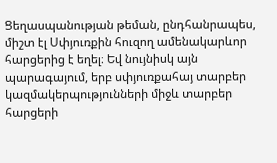Ցեղասպանության թեման, ընդհանրապես, միշտ էլ Սփյուռքին հուզող ամենակարևոր հարցերից է եղել։ Եվ նույնիսկ այն պարագայում, երբ սփյուռքահայ տարբեր կազմակերպությունների միջև տարբեր հարցերի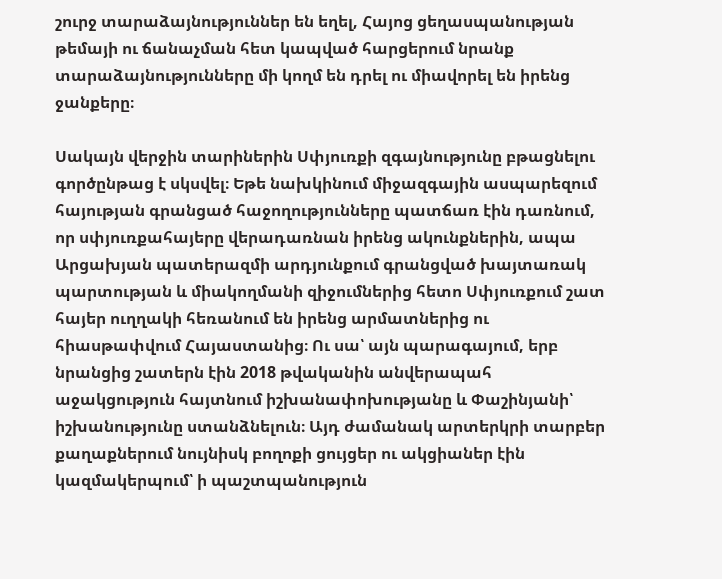շուրջ տարաձայնություններ են եղել, Հայոց ցեղասպանության թեմայի ու ճանաչման հետ կապված հարցերում նրանք տարաձայնությունները մի կողմ են դրել ու միավորել են իրենց ջանքերը։

Սակայն վերջին տարիներին Սփյուռքի զգայնությունը բթացնելու գործընթաց է սկսվել։ Եթե նախկինում միջազգային ասպարեզում հայության գրանցած հաջողությունները պատճառ էին դառնում, որ սփյուռքահայերը վերադառնան իրենց ակունքներին, ապա Արցախյան պատերազմի արդյունքում գրանցված խայտառակ պարտության և միակողմանի զիջումներից հետո Սփյուռքում շատ հայեր ուղղակի հեռանում են իրենց արմատներից ու հիասթափվում Հայաստանից։ Ու սա՝ այն պարագայում, երբ նրանցից շատերն էին 2018 թվականին անվերապահ աջակցություն հայտնում իշխանափոխությանը և Փաշինյանի՝ իշխանությունը ստանձնելուն։ Այդ ժամանակ արտերկրի տարբեր քաղաքներում նույնիսկ բողոքի ցույցեր ու ակցիաներ էին կազմակերպում՝ ի պաշտպանություն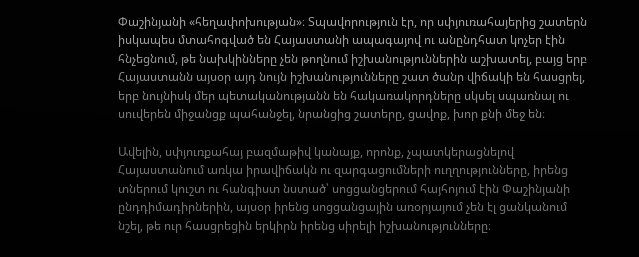Փաշինյանի «հեղափոխության»։ Տպավորություն էր, որ սփյուռահայերից շատերն իսկապես մտահոգված են Հայաստանի ապագայով ու անընդհատ կոչեր էին հնչեցնում, թե նախկինները չեն թողնում իշխանություններին աշխատել, բայց երբ Հայաստանն այսօր այդ նույն իշխանությունները շատ ծանր վիճակի են հասցրել, երբ նույնիսկ մեր պետականությանն են հակառակորդները սկսել սպառնալ ու սուվերեն միջանցք պահանջել, նրանցից շատերը, ցավոք, խոր քնի մեջ են։

Ավելին, սփյուռքահայ բազմաթիվ կանայք, որոնք, չպատկերացնելով Հայաստանում առկա իրավիճակն ու զարգացումների ուղղությունները, իրենց տներում կուշտ ու հանգիստ նստած՝ սոցցանցերում հայհոյում էին Փաշինյանի ընդդիմադիրներին, այսօր իրենց սոցցանցային առօրյայում չեն էլ ցանկանում նշել, թե ուր հասցրեցին երկիրն իրենց սիրելի իշխանությունները։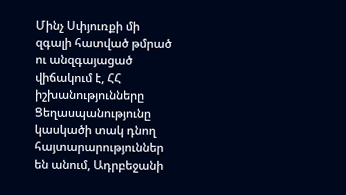Մինչ Սփյուռքի մի զգալի հատված թմրած ու անզգայացած վիճակում է, ՀՀ իշխանությունները Ցեղասպանությունը կասկածի տակ դնող հայտարարություններ են անում, Ադրբեջանի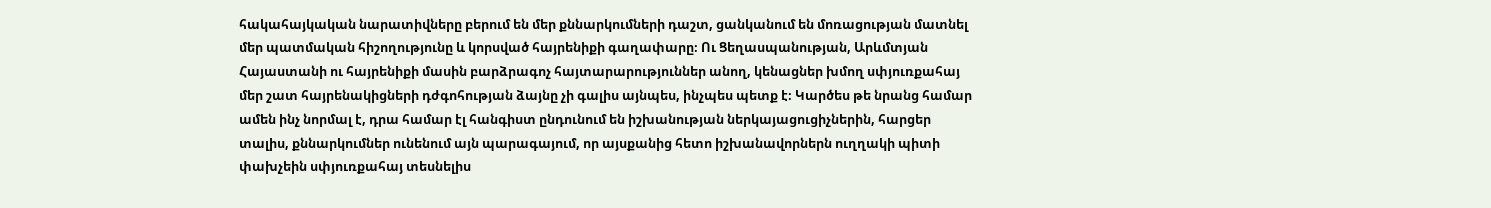հակահայկական նարատիվները բերում են մեր քննարկումների դաշտ, ցանկանում են մոռացության մատնել մեր պատմական հիշողությունը և կորսված հայրենիքի գաղափարը։ Ու Ցեղասպանության, Արևմտյան Հայաստանի ու հայրենիքի մասին բարձրագոչ հայտարարություններ անող, կենացներ խմող սփյուռքահայ մեր շատ հայրենակիցների դժգոհության ձայնը չի գալիս այնպես, ինչպես պետք է։ Կարծես թե նրանց համար ամեն ինչ նորմալ է, դրա համար էլ հանգիստ ընդունում են իշխանության ներկայացուցիչներին, հարցեր տալիս, քննարկումներ ունենում այն պարագայում, որ այսքանից հետո իշխանավորներն ուղղակի պիտի փախչեին սփյուռքահայ տեսնելիս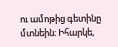ու ամոթից գետինը մտնեին։ Իհարկե,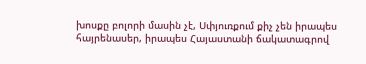խոսքը բոլորի մասին չէ, Սփյուռքում քիչ չեն իրապես հայրենասեր, իրապես Հայաստանի ճակատագրով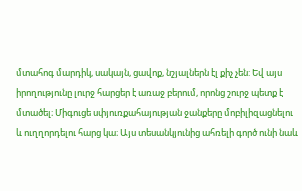մտահոգ մարդիկ, սակայն, ցավոք, նշյալներն էլ քիչ չեն: Եվ այս իրողությունը լուրջ հարցեր է առաջ բերում, որոնց շուրջ պետք է մտածել։ Միգուցե սփյուռքահայության ջանքերը մոբիլիզացնելու և ուղղորդելու հարց կա։ Այս տեսանկյունից ահռելի գործ ունի նաև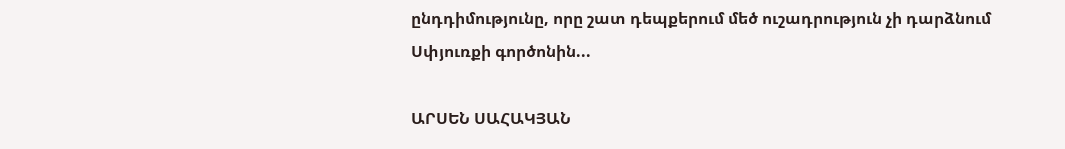ընդդիմությունը, որը շատ դեպքերում մեծ ուշադրություն չի դարձնում Սփյուռքի գործոնին...

ԱՐՍԵՆ ՍԱՀԱԿՅԱՆ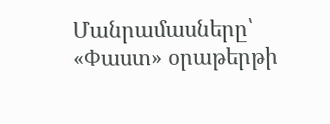Մանրամասները՝ «Փաստ» օրաթերթի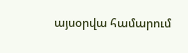այսօրվա համարում